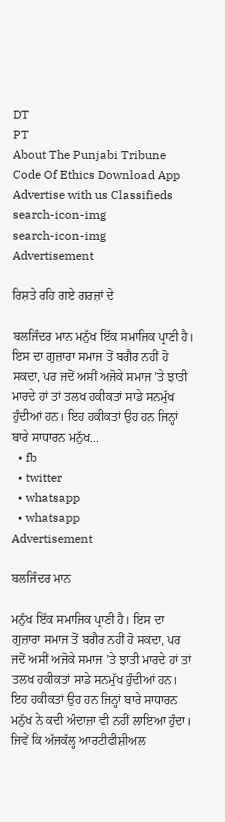DT
PT
About The Punjabi Tribune Code Of Ethics Download App Advertise with us Classifieds
search-icon-img
search-icon-img
Advertisement

ਰਿਸ਼ਤੇ ਰਹਿ ਗਏ ਗਰਜ਼ਾਂ ਦੇ

ਬਲਜਿੰਦਰ ਮਾਨ ਮਨੁੱਖ ਇੱਕ ਸਮਾਜਿਕ ਪ੍ਰਾਣੀ ਹੈ। ਇਸ ਦਾ ਗੁਜ਼ਾਰਾ ਸਮਾਜ ਤੋਂ ਬਗੈਰ ਨਹੀਂ ਹੋ ਸਕਦਾ, ਪਰ ਜਦੋਂ ਅਸੀਂ ਅਜੋਕੇ ਸਮਾਜ ’ਤੇ ਝਾਤੀ ਮਾਰਦੇ ਹਾਂ ਤਾਂ ਤਲਖ ਹਕੀਕਤਾਂ ਸਾਡੇ ਸਨਮੁੱਖ ਹੁੰਦੀਆਂ ਹਨ। ਇਹ ਹਕੀਕਤਾਂ ਉਹ ਹਨ ਜਿਨ੍ਹਾਂ ਬਾਰੇ ਸਾਧਾਰਨ ਮਨੁੱਖ...
  • fb
  • twitter
  • whatsapp
  • whatsapp
Advertisement

ਬਲਜਿੰਦਰ ਮਾਨ

ਮਨੁੱਖ ਇੱਕ ਸਮਾਜਿਕ ਪ੍ਰਾਣੀ ਹੈ। ਇਸ ਦਾ ਗੁਜ਼ਾਰਾ ਸਮਾਜ ਤੋਂ ਬਗੈਰ ਨਹੀਂ ਹੋ ਸਕਦਾ, ਪਰ ਜਦੋਂ ਅਸੀਂ ਅਜੋਕੇ ਸਮਾਜ ’ਤੇ ਝਾਤੀ ਮਾਰਦੇ ਹਾਂ ਤਾਂ ਤਲਖ ਹਕੀਕਤਾਂ ਸਾਡੇ ਸਨਮੁੱਖ ਹੁੰਦੀਆਂ ਹਨ। ਇਹ ਹਕੀਕਤਾਂ ਉਹ ਹਨ ਜਿਨ੍ਹਾਂ ਬਾਰੇ ਸਾਧਾਰਨ ਮਨੁੱਖ ਨੇ ਕਦੀ ਅੰਦਾਜ਼ਾ ਵੀ ਨਹੀਂ ਲਾਇਆ ਹੁੰਦਾ। ਜਿਵੇਂ ਕਿ ਅੱਜਕੱਲ੍ਹ ਆਰਟੀਫੀਸ਼ੀਅਲ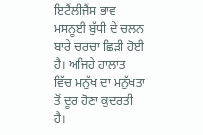ਇਟੈਂਲੀਜੈਂਸ ਭਾਵ ਮਸਨੂਈ ਬੁੱਧੀ ਦੇ ਚਲਨ ਬਾਰੇ ਚਰਚਾ ਛਿੜੀ ਹੋਈ ਹੈ। ਅਜਿਹੇ ਹਾਲਾਤ ਵਿੱਚ ਮਨੁੱਖ ਦਾ ਮਨੁੱਖਤਾ ਤੋਂ ਦੂਰ ਹੋਣਾ ਕੁਦਰਤੀ ਹੈ।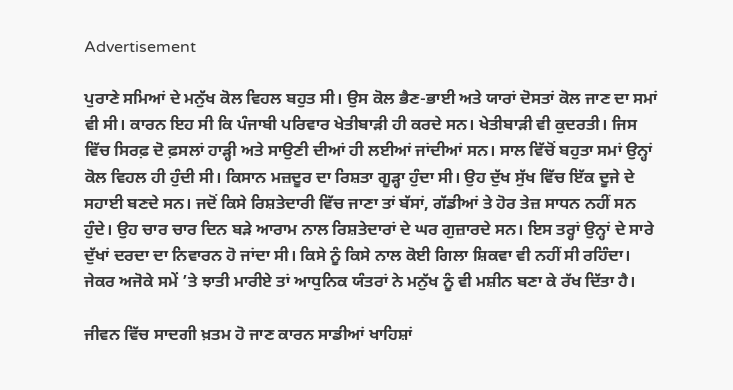Advertisement

ਪੁਰਾਣੇ ਸਮਿਆਂ ਦੇ ਮਨੁੱਖ ਕੋਲ ਵਿਹਲ ਬਹੁਤ ਸੀ। ਉਸ ਕੋਲ ਭੈਣ-ਭਾਈ ਅਤੇ ਯਾਰਾਂ ਦੋਸਤਾਂ ਕੋਲ ਜਾਣ ਦਾ ਸਮਾਂ ਵੀ ਸੀ। ਕਾਰਨ ਇਹ ਸੀ ਕਿ ਪੰਜਾਬੀ ਪਰਿਵਾਰ ਖੇਤੀਬਾੜੀ ਹੀ ਕਰਦੇ ਸਨ। ਖੇਤੀਬਾੜੀ ਵੀ ਕੁਦਰਤੀ। ਜਿਸ ਵਿੱਚ ਸਿਰਫ਼ ਦੋ ਫ਼ਸਲਾਂ ਹਾੜ੍ਹੀ ਅਤੇ ਸਾਉਣੀ ਦੀਆਂ ਹੀ ਲਈਆਂ ਜਾਂਦੀਆਂ ਸਨ। ਸਾਲ ਵਿੱਚੋਂ ਬਹੁਤਾ ਸਮਾਂ ਉਨ੍ਹਾਂ ਕੋਲ ਵਿਹਲ ਹੀ ਹੁੰਦੀ ਸੀ। ਕਿਸਾਨ ਮਜ਼ਦੂਰ ਦਾ ਰਿਸ਼ਤਾ ਗੂੜ੍ਹਾ ਹੁੰਦਾ ਸੀ। ਉਹ ਦੁੱਖ ਸੁੱਖ ਵਿੱਚ ਇੱਕ ਦੂਜੇ ਦੇ ਸਹਾਈ ਬਣਦੇ ਸਨ। ਜਦੋਂ ਕਿਸੇ ਰਿਸ਼ਤੇਦਾਰੀ ਵਿੱਚ ਜਾਣਾ ਤਾਂ ਬੱਸਾਂ, ਗੱਡੀਆਂ ਤੇ ਹੋਰ ਤੇਜ਼ ਸਾਧਨ ਨਹੀਂ ਸਨ ਹੁੰਦੇ। ਉਹ ਚਾਰ ਚਾਰ ਦਿਨ ਬੜੇ ਆਰਾਮ ਨਾਲ ਰਿਸ਼ਤੇਦਾਰਾਂ ਦੇ ਘਰ ਗੁਜ਼ਾਰਦੇ ਸਨ। ਇਸ ਤਰ੍ਹਾਂ ਉਨ੍ਹਾਂ ਦੇ ਸਾਰੇ ਦੁੱਖਾਂ ਦਰਦਾ ਦਾ ਨਿਵਾਰਨ ਹੋ ਜਾਂਦਾ ਸੀ। ਕਿਸੇ ਨੂੰ ਕਿਸੇ ਨਾਲ ਕੋਈ ਗਿਲਾ ਸ਼ਿਕਵਾ ਵੀ ਨਹੀਂ ਸੀ ਰਹਿੰਦਾ। ਜੇਕਰ ਅਜੋਕੇ ਸਮੇਂ ’ਤੇ ਝਾਤੀ ਮਾਰੀਏ ਤਾਂ ਆਧੁਨਿਕ ਯੰਤਰਾਂ ਨੇ ਮਨੁੱਖ ਨੂੰ ਵੀ ਮਸ਼ੀਨ ਬਣਾ ਕੇ ਰੱਖ ਦਿੱਤਾ ਹੈ।

ਜੀਵਨ ਵਿੱਚ ਸਾਦਗੀ ਖ਼ਤਮ ਹੋ ਜਾਣ ਕਾਰਨ ਸਾਡੀਆਂ ਖਾਹਿਸ਼ਾਂ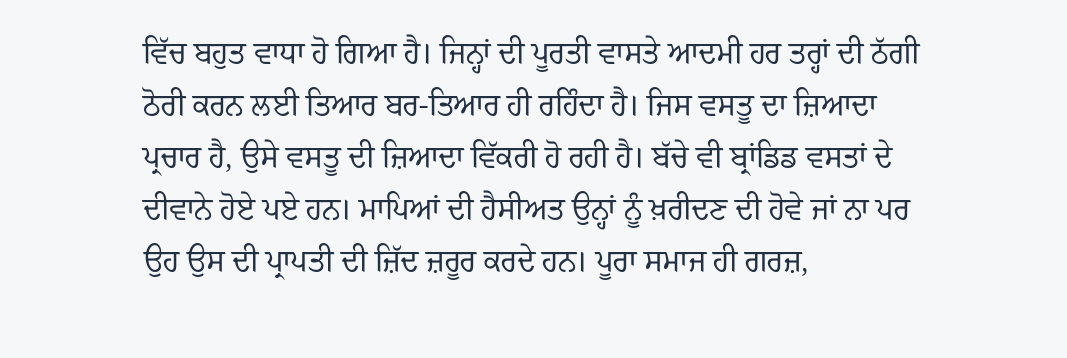ਵਿੱਚ ਬਹੁਤ ਵਾਧਾ ਹੋ ਗਿਆ ਹੈ। ਜਿਨ੍ਹਾਂ ਦੀ ਪੂਰਤੀ ਵਾਸਤੇ ਆਦਮੀ ਹਰ ਤਰ੍ਹਾਂ ਦੀ ਠੱਗੀ ਠੋਰੀ ਕਰਨ ਲਈ ਤਿਆਰ ਬਰ-ਤਿਆਰ ਹੀ ਰਹਿੰਦਾ ਹੈ। ਜਿਸ ਵਸਤੂ ਦਾ ਜ਼ਿਆਦਾ ਪ੍ਰਚਾਰ ਹੈ, ਉਸੇ ਵਸਤੂ ਦੀ ਜ਼ਿਆਦਾ ਵਿੱਕਰੀ ਹੋ ਰਹੀ ਹੈ। ਬੱਚੇ ਵੀ ਬ੍ਰਾਂਡਿਡ ਵਸਤਾਂ ਦੇ ਦੀਵਾਨੇ ਹੋਏ ਪਏ ਹਨ। ਮਾਪਿਆਂ ਦੀ ਹੈਸੀਅਤ ਉਨ੍ਹਾਂ ਨੂੰ ਖ਼ਰੀਦਣ ਦੀ ਹੋਵੇ ਜਾਂ ਨਾ ਪਰ ਉਹ ਉਸ ਦੀ ਪ੍ਰਾਪਤੀ ਦੀ ਜ਼ਿੱਦ ਜ਼ਰੂਰ ਕਰਦੇ ਹਨ। ਪੂਰਾ ਸਮਾਜ ਹੀ ਗਰਜ਼,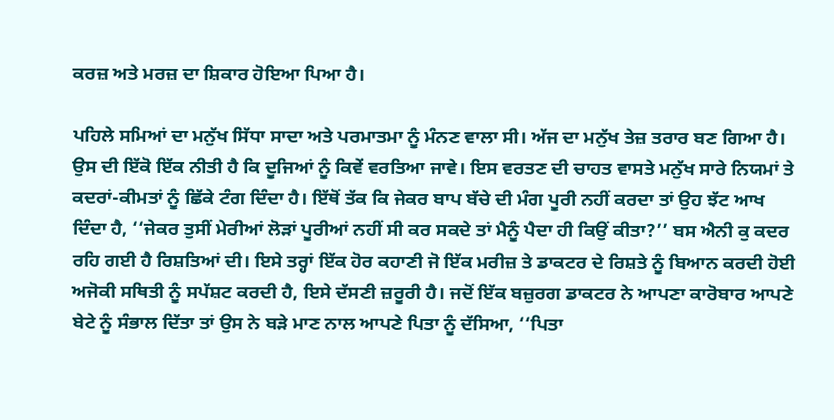ਕਰਜ਼ ਅਤੇ ਮਰਜ਼ ਦਾ ਸ਼ਿਕਾਰ ਹੋਇਆ ਪਿਆ ਹੈ।

ਪਹਿਲੇ ਸਮਿਆਂ ਦਾ ਮਨੁੱਖ ਸਿੱਧਾ ਸਾਦਾ ਅਤੇ ਪਰਮਾਤਮਾ ਨੂੰ ਮੰਨਣ ਵਾਲਾ ਸੀ। ਅੱਜ ਦਾ ਮਨੁੱਖ ਤੇਜ਼ ਤਰਾਰ ਬਣ ਗਿਆ ਹੈ। ਉਸ ਦੀ ਇੱਕੋ ਇੱਕ ਨੀਤੀ ਹੈ ਕਿ ਦੂਜਿਆਂ ਨੂੰ ਕਿਵੇਂ ਵਰਤਿਆ ਜਾਵੇ। ਇਸ ਵਰਤਣ ਦੀ ਚਾਹਤ ਵਾਸਤੇ ਮਨੁੱਖ ਸਾਰੇ ਨਿਯਮਾਂ ਤੇ ਕਦਰਾਂ-ਕੀਮਤਾਂ ਨੂੰ ਛਿੱਕੇ ਟੰਗ ਦਿੰਦਾ ਹੈ। ਇੱਥੋਂ ਤੱਕ ਕਿ ਜੇਕਰ ਬਾਪ ਬੱਚੇ ਦੀ ਮੰਗ ਪੂਰੀ ਨਹੀਂ ਕਰਦਾ ਤਾਂ ਉਹ ਝੱਟ ਆਖ ਦਿੰਦਾ ਹੈ, ‘‘ਜੇਕਰ ਤੁਸੀਂ ਮੇਰੀਆਂ ਲੋੜਾਂ ਪੂਰੀਆਂ ਨਹੀਂ ਸੀ ਕਰ ਸਕਦੇ ਤਾਂ ਮੈਨੂੰ ਪੈਦਾ ਹੀ ਕਿਉਂ ਕੀਤਾ?’’ ਬਸ ਐਨੀ ਕੁ ਕਦਰ ਰਹਿ ਗਈ ਹੈ ਰਿਸ਼ਤਿਆਂ ਦੀ। ਇਸੇ ਤਰ੍ਹਾਂ ਇੱਕ ਹੋਰ ਕਹਾਣੀ ਜੋ ਇੱਕ ਮਰੀਜ਼ ਤੇ ਡਾਕਟਰ ਦੇ ਰਿਸ਼ਤੇ ਨੂੰ ਬਿਆਨ ਕਰਦੀ ਹੋਈ ਅਜੋਕੀ ਸਥਿਤੀ ਨੂੰ ਸਪੱਸ਼ਟ ਕਰਦੀ ਹੈ, ਇਸੇ ਦੱਸਣੀ ਜ਼ਰੂਰੀ ਹੈ। ਜਦੋਂ ਇੱਕ ਬਜ਼ੁਰਗ ਡਾਕਟਰ ਨੇ ਆਪਣਾ ਕਾਰੋਬਾਰ ਆਪਣੇ ਬੇਟੇ ਨੂੰ ਸੰਭਾਲ ਦਿੱਤਾ ਤਾਂ ਉਸ ਨੇ ਬੜੇ ਮਾਣ ਨਾਲ ਆਪਣੇ ਪਿਤਾ ਨੂੰ ਦੱਸਿਆ, ‘‘ਪਿਤਾ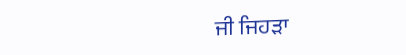ਜੀ ਜਿਹੜਾ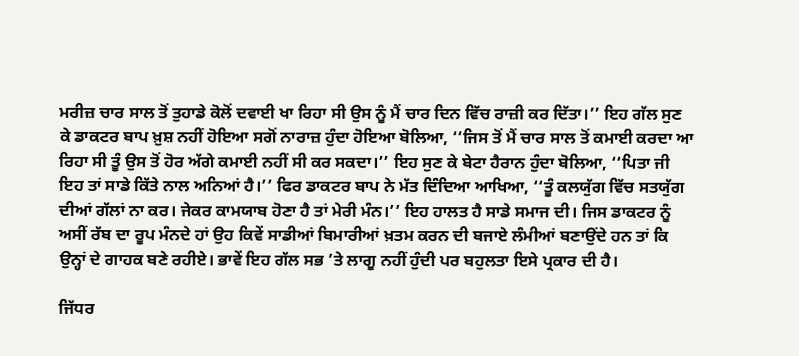ਮਰੀਜ਼ ਚਾਰ ਸਾਲ ਤੋਂ ਤੁਹਾਡੇ ਕੋਲੋਂ ਦਵਾਈ ਖਾ ਰਿਹਾ ਸੀ ਉਸ ਨੂੰ ਮੈਂ ਚਾਰ ਦਿਨ ਵਿੱਚ ਰਾਜ਼ੀ ਕਰ ਦਿੱਤਾ।’’ ਇਹ ਗੱਲ ਸੁਣ ਕੇ ਡਾਕਟਰ ਬਾਪ ਖ਼ੁਸ਼ ਨਹੀਂ ਹੋਇਆ ਸਗੋਂ ਨਾਰਾਜ਼ ਹੁੰਦਾ ਹੋਇਆ ਬੋਲਿਆ, ‘‘ਜਿਸ ਤੋਂ ਮੈਂ ਚਾਰ ਸਾਲ ਤੋਂ ਕਮਾਈ ਕਰਦਾ ਆ ਰਿਹਾ ਸੀ ਤੂੰ ਉਸ ਤੋਂ ਹੋਰ ਅੱਗੇ ਕਮਾਈ ਨਹੀਂ ਸੀ ਕਰ ਸਕਦਾ।’’ ਇਹ ਸੁਣ ਕੇ ਬੇਟਾ ਹੈਰਾਨ ਹੁੰਦਾ ਬੋਲਿਆ, ‘‘ਪਿਤਾ ਜੀ ਇਹ ਤਾਂ ਸਾਡੇ ਕਿੱਤੇ ਨਾਲ ਅਨਿਆਂ ਹੈ।’’ ਫਿਰ ਡਾਕਟਰ ਬਾਪ ਨੇ ਮੱਤ ਦਿੰਦਿਆ ਆਖਿਆ, ‘‘ਤੂੰ ਕਲਯੁੱਗ ਵਿੱਚ ਸਤਯੁੱਗ ਦੀਆਂ ਗੱਲਾਂ ਨਾ ਕਰ। ਜੇਕਰ ਕਾਮਯਾਬ ਹੋਣਾ ਹੈ ਤਾਂ ਮੇਰੀ ਮੰਨ।’’ ਇਹ ਹਾਲਤ ਹੈ ਸਾਡੇ ਸਮਾਜ ਦੀ। ਜਿਸ ਡਾਕਟਰ ਨੂੰ ਅਸੀਂ ਰੱਬ ਦਾ ਰੂਪ ਮੰਨਦੇ ਹਾਂ ਉਹ ਕਿਵੇਂ ਸਾਡੀਆਂ ਬਿਮਾਰੀਆਂ ਖ਼ਤਮ ਕਰਨ ਦੀ ਬਜਾਏ ਲੰਮੀਆਂ ਬਣਾਉਂਦੇ ਹਨ ਤਾਂ ਕਿ ਉਨ੍ਹਾਂ ਦੇ ਗਾਹਕ ਬਣੇ ਰਹੀਏ। ਭਾਵੇਂ ਇਹ ਗੱਲ ਸਭ ’ਤੇ ਲਾਗੂ ਨਹੀਂ ਹੁੰਦੀ ਪਰ ਬਹੁਲਤਾ ਇਸੇ ਪ੍ਰਕਾਰ ਦੀ ਹੈ।

ਜਿੱਧਰ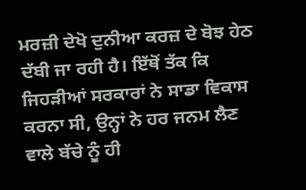ਮਰਜ਼ੀ ਦੇਖੋ ਦੁਨੀਆ ਕਰਜ਼ ਦੇ ਬੋਝ ਹੇਠ ਦੱਬੀ ਜਾ ਰਹੀ ਹੈ। ਇੱਥੋਂ ਤੱਕ ਕਿ ਜਿਹੜੀਆਂ ਸਰਕਾਰਾਂ ਨੇ ਸਾਡਾ ਵਿਕਾਸ ਕਰਨਾ ਸੀ, ਉਨ੍ਹਾਂ ਨੇ ਹਰ ਜਨਮ ਲੈਣ ਵਾਲੇ ਬੱਚੇ ਨੂੰ ਹੀ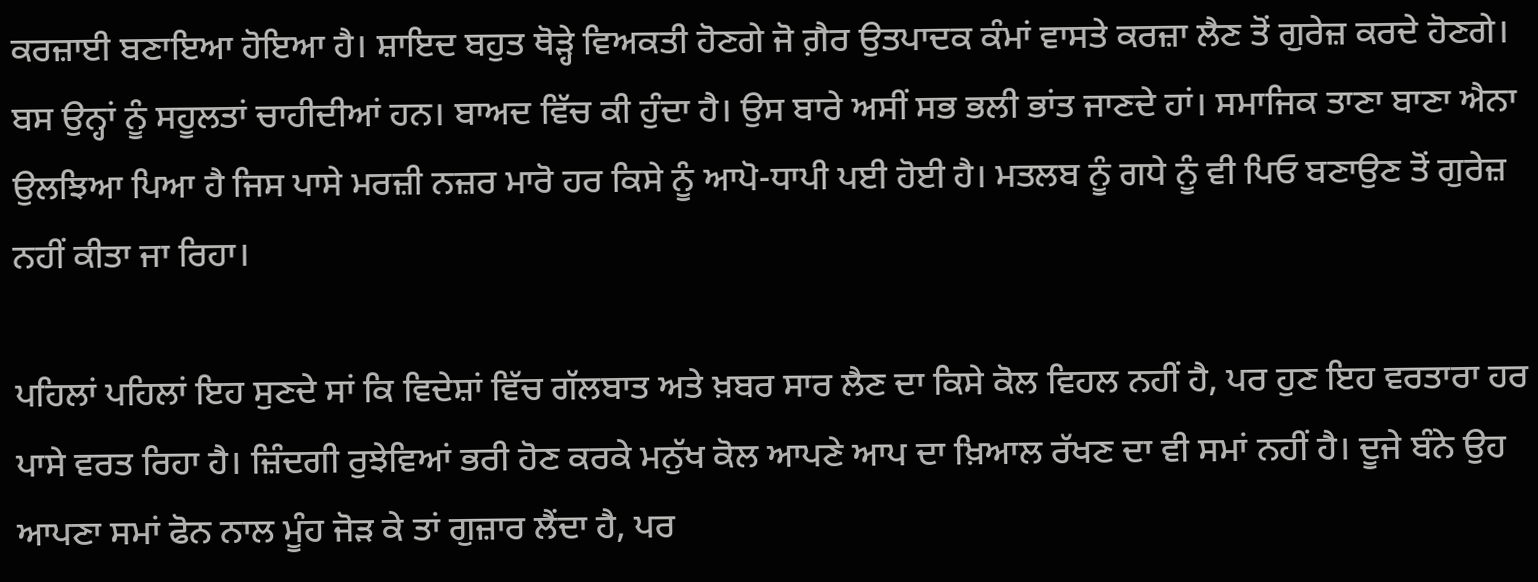ਕਰਜ਼ਾਈ ਬਣਾਇਆ ਹੋਇਆ ਹੈ। ਸ਼ਾਇਦ ਬਹੁਤ ਥੋੜ੍ਹੇ ਵਿਅਕਤੀ ਹੋਣਗੇ ਜੋ ਗ਼ੈਰ ਉਤਪਾਦਕ ਕੰਮਾਂ ਵਾਸਤੇ ਕਰਜ਼ਾ ਲੈਣ ਤੋਂ ਗੁਰੇਜ਼ ਕਰਦੇ ਹੋਣਗੇ। ਬਸ ਉਨ੍ਹਾਂ ਨੂੰ ਸਹੂਲਤਾਂ ਚਾਹੀਦੀਆਂ ਹਨ। ਬਾਅਦ ਵਿੱਚ ਕੀ ਹੁੰਦਾ ਹੈ। ਉਸ ਬਾਰੇ ਅਸੀਂ ਸਭ ਭਲੀ ਭਾਂਤ ਜਾਣਦੇ ਹਾਂ। ਸਮਾਜਿਕ ਤਾਣਾ ਬਾਣਾ ਐਨਾ ਉਲਝਿਆ ਪਿਆ ਹੈ ਜਿਸ ਪਾਸੇ ਮਰਜ਼ੀ ਨਜ਼ਰ ਮਾਰੋ ਹਰ ਕਿਸੇ ਨੂੰ ਆਪੋ-ਧਾਪੀ ਪਈ ਹੋਈ ਹੈ। ਮਤਲਬ ਨੂੰ ਗਧੇ ਨੂੰ ਵੀ ਪਿਓ ਬਣਾਉਣ ਤੋਂ ਗੁਰੇਜ਼ ਨਹੀਂ ਕੀਤਾ ਜਾ ਰਿਹਾ।

ਪਹਿਲਾਂ ਪਹਿਲਾਂ ਇਹ ਸੁਣਦੇ ਸਾਂ ਕਿ ਵਿਦੇਸ਼ਾਂ ਵਿੱਚ ਗੱਲਬਾਤ ਅਤੇ ਖ਼ਬਰ ਸਾਰ ਲੈਣ ਦਾ ਕਿਸੇ ਕੋਲ ਵਿਹਲ ਨਹੀਂ ਹੈ, ਪਰ ਹੁਣ ਇਹ ਵਰਤਾਰਾ ਹਰ ਪਾਸੇ ਵਰਤ ਰਿਹਾ ਹੈ। ਜ਼ਿੰਦਗੀ ਰੁਝੇਵਿਆਂ ਭਰੀ ਹੋਣ ਕਰਕੇ ਮਨੁੱਖ ਕੋਲ ਆਪਣੇ ਆਪ ਦਾ ਖ਼ਿਆਲ ਰੱਖਣ ਦਾ ਵੀ ਸਮਾਂ ਨਹੀਂ ਹੈ। ਦੂਜੇ ਬੰਨੇ ਉਹ ਆਪਣਾ ਸਮਾਂ ਫੋਨ ਨਾਲ ਮੂੰਹ ਜੋੜ ਕੇ ਤਾਂ ਗੁਜ਼ਾਰ ਲੈਂਦਾ ਹੈ, ਪਰ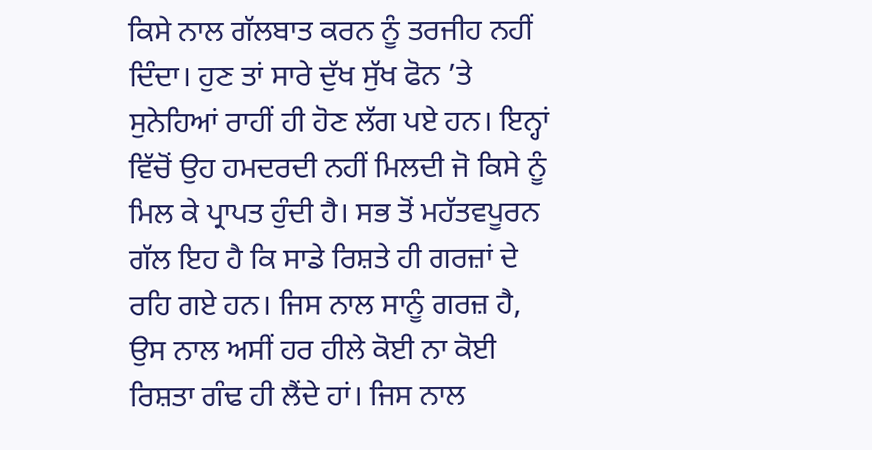ਕਿਸੇ ਨਾਲ ਗੱਲਬਾਤ ਕਰਨ ਨੂੰ ਤਰਜੀਹ ਨਹੀਂ ਦਿੰਦਾ। ਹੁਣ ਤਾਂ ਸਾਰੇ ਦੁੱਖ ਸੁੱਖ ਫੋਨ ’ਤੇ ਸੁਨੇਹਿਆਂ ਰਾਹੀਂ ਹੀ ਹੋਣ ਲੱਗ ਪਏ ਹਨ। ਇਨ੍ਹਾਂ ਵਿੱਚੋਂ ਉਹ ਹਮਦਰਦੀ ਨਹੀਂ ਮਿਲਦੀ ਜੋ ਕਿਸੇ ਨੂੰ ਮਿਲ ਕੇ ਪ੍ਰਾਪਤ ਹੁੰਦੀ ਹੈ। ਸਭ ਤੋਂ ਮਹੱਤਵਪੂਰਨ ਗੱਲ ਇਹ ਹੈ ਕਿ ਸਾਡੇ ਰਿਸ਼ਤੇ ਹੀ ਗਰਜ਼ਾਂ ਦੇ ਰਹਿ ਗਏ ਹਨ। ਜਿਸ ਨਾਲ ਸਾਨੂੰ ਗਰਜ਼ ਹੈ, ਉਸ ਨਾਲ ਅਸੀਂ ਹਰ ਹੀਲੇ ਕੋਈ ਨਾ ਕੋਈ ਰਿਸ਼ਤਾ ਗੰਢ ਹੀ ਲੈਂਦੇ ਹਾਂ। ਜਿਸ ਨਾਲ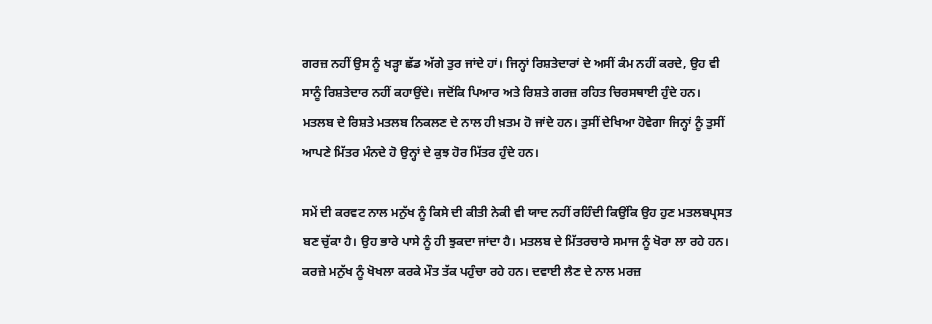ਗਰਜ਼ ਨਹੀਂ ਉਸ ਨੂੰ ਖੜ੍ਹਾ ਛੱਡ ਅੱਗੇ ਤੁਰ ਜਾਂਦੇ ਹਾਂ। ਜਿਨ੍ਹਾਂ ਰਿਸ਼ਤੇਦਾਰਾਂ ਦੇ ਅਸੀਂ ਕੰਮ ਨਹੀਂ ਕਰਦੇ, ਉਹ ਵੀ ਸਾਨੂੰ ਰਿਸ਼ਤੇਦਾਰ ਨਹੀਂ ਕਹਾਉਂਦੇ। ਜਦੋਂਕਿ ਪਿਆਰ ਅਤੇ ਰਿਸ਼ਤੇ ਗਰਜ਼ ਰਹਿਤ ਚਿਰਸਥਾਈ ਹੁੰਦੇ ਹਨ। ਮਤਲਬ ਦੇ ਰਿਸ਼ਤੇ ਮਤਲਬ ਨਿਕਲਣ ਦੇ ਨਾਲ ਹੀ ਖ਼ਤਮ ਹੋ ਜਾਂਦੇ ਹਨ। ਤੁਸੀਂ ਦੇਖਿਆ ਹੋਵੇਗਾ ਜਿਨ੍ਹਾਂ ਨੂੰ ਤੁਸੀਂ ਆਪਣੇ ਮਿੱਤਰ ਮੰਨਦੇ ਹੋ ਉਨ੍ਹਾਂ ਦੇ ਕੁਝ ਹੋਰ ਮਿੱਤਰ ਹੁੰਦੇ ਹਨ।

ਸਮੇਂ ਦੀ ਕਰਵਟ ਨਾਲ ਮਨੁੱਖ ਨੂੰ ਕਿਸੇ ਦੀ ਕੀਤੀ ਨੇਕੀ ਵੀ ਯਾਦ ਨਹੀਂ ਰਹਿੰਦੀ ਕਿਉਂਕਿ ਉਹ ਹੁਣ ਮਤਲਬਪ੍ਰਸਤ ਬਣ ਚੁੱਕਾ ਹੈ। ਉਹ ਭਾਰੇ ਪਾਸੇ ਨੂੰ ਹੀ ਝੁਕਦਾ ਜਾਂਦਾ ਹੈ। ਮਤਲਬ ਦੇ ਮਿੱਤਰਚਾਰੇ ਸਮਾਜ ਨੂੰ ਖੋਰਾ ਲਾ ਰਹੇ ਹਨ। ਕਰਜ਼ੇ ਮਨੁੱਖ ਨੂੰ ਖੋਖਲਾ ਕਰਕੇ ਮੌਤ ਤੱਕ ਪਹੁੰਚਾ ਰਹੇ ਹਨ। ਦਵਾਈ ਲੈਣ ਦੇ ਨਾਲ ਮਰਜ਼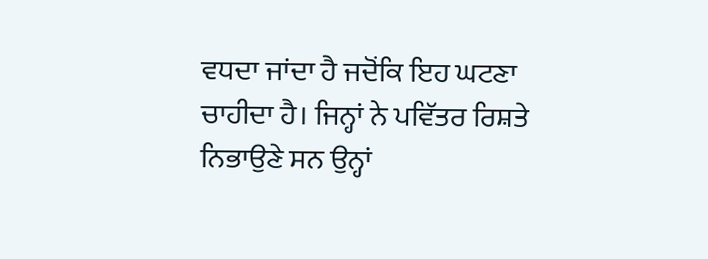ਵਧਦਾ ਜਾਂਦਾ ਹੈ ਜਦੋਂਕਿ ਇਹ ਘਟਣਾ ਚਾਹੀਦਾ ਹੈ। ਜਿਨ੍ਹਾਂ ਨੇ ਪਵਿੱਤਰ ਰਿਸ਼ਤੇ ਨਿਭਾਉਣੇ ਸਨ ਉਨ੍ਹਾਂ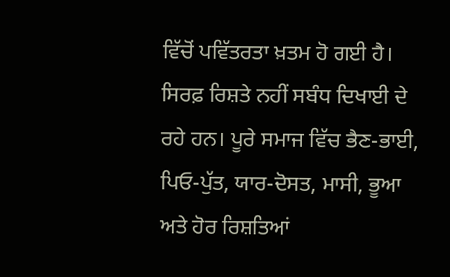ਵਿੱਚੋਂ ਪਵਿੱਤਰਤਾ ਖ਼ਤਮ ਹੋ ਗਈ ਹੈ। ਸਿਰਫ਼ ਰਿਸ਼ਤੇ ਨਹੀਂ ਸਬੰਧ ਦਿਖਾਈ ਦੇ ਰਹੇ ਹਨ। ਪੂਰੇ ਸਮਾਜ ਵਿੱਚ ਭੈਣ-ਭਾਈ, ਪਿਓ-ਪੁੱਤ, ਯਾਰ-ਦੋਸਤ, ਮਾਸੀ, ਭੂਆ ਅਤੇ ਹੋਰ ਰਿਸ਼ਤਿਆਂ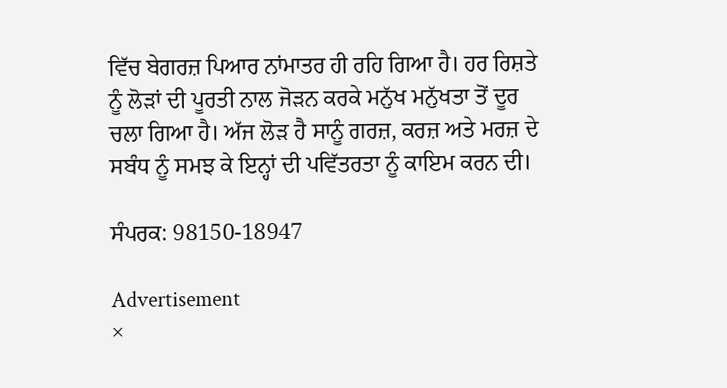ਵਿੱਚ ਬੇਗਰਜ਼ ਪਿਆਰ ਨਾਂਮਾਤਰ ਹੀ ਰਹਿ ਗਿਆ ਹੈ। ਹਰ ਰਿਸ਼ਤੇ ਨੂੰ ਲੋੜਾਂ ਦੀ ਪੂਰਤੀ ਨਾਲ ਜੋੜਨ ਕਰਕੇ ਮਨੁੱਖ ਮਨੁੱਖਤਾ ਤੋਂ ਦੂਰ ਚਲਾ ਗਿਆ ਹੈ। ਅੱਜ ਲੋੜ ਹੈ ਸਾਨੂੰ ਗਰਜ਼, ਕਰਜ਼ ਅਤੇ ਮਰਜ਼ ਦੇ ਸਬੰਧ ਨੂੰ ਸਮਝ ਕੇ ਇਨ੍ਹਾਂ ਦੀ ਪਵਿੱਤਰਤਾ ਨੂੰ ਕਾਇਮ ਕਰਨ ਦੀ।

ਸੰਪਰਕ: 98150-18947

Advertisement
×